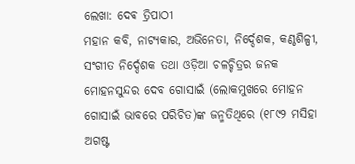ଲେଖା: ଦେଵ ତ୍ରିପାଠୀ
ମହାନ କବି, ନାଟ୍ୟକାର, ଅଭିନେତା, ନିର୍ଦ୍ଦେଶକ, କଣ୍ଠଶିଳ୍ପୀ, ସଂଗୀତ ନିର୍ଦ୍ଦେଶକ ତଥା ଓଡ଼ିଆ ଚଳଚ୍ଚିତ୍ରର ଜନକ ମୋହନସୁନ୍ଦର ଦେବ ଗୋସାଇଁ (ଲୋକମୁଖରେ ମୋହନ ଗୋସାଇଁ ଭାବରେ ପରିଚିତ)ଙ୍କ ଜନ୍ମତିଥିରେ (୧୮୯୨ ମସିହା ଅଗଷ୍ଟ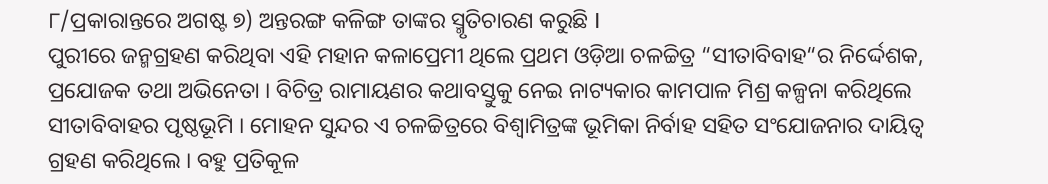୮/ପ୍ରକାରାନ୍ତରେ ଅଗଷ୍ଟ ୭) ଅନ୍ତରଙ୍ଗ କଳିଙ୍ଗ ତାଙ୍କର ସ୍ମୃତିଚାରଣ କରୁଛି I
ପୁରୀରେ ଜନ୍ମଗ୍ରହଣ କରିଥିବା ଏହି ମହାନ କଳାପ୍ରେମୀ ଥିଲେ ପ୍ରଥମ ଓଡ଼ିଆ ଚଳଚ୍ଚିତ୍ର “ସୀତାବିବାହ“ର ନିର୍ଦ୍ଦେଶକ, ପ୍ରଯୋଜକ ତଥା ଅଭିନେତା । ବିଚିତ୍ର ରାମାୟଣର କଥାବସ୍ତୁକୁ ନେଇ ନାଟ୍ୟକାର କାମପାଳ ମିଶ୍ର କଳ୍ପନା କରିଥିଲେ ସୀତାବିବାହର ପୃଷ୍ଠଭୂମି । ମୋହନ ସୁନ୍ଦର ଏ ଚଳଚ୍ଚିତ୍ରରେ ବିଶ୍ଵାମିତ୍ରଙ୍କ ଭୂମିକା ନିର୍ବାହ ସହିତ ସଂଯୋଜନାର ଦାୟିତ୍ଵ ଗ୍ରହଣ କରିଥିଲେ । ବହୁ ପ୍ରତିକୂଳ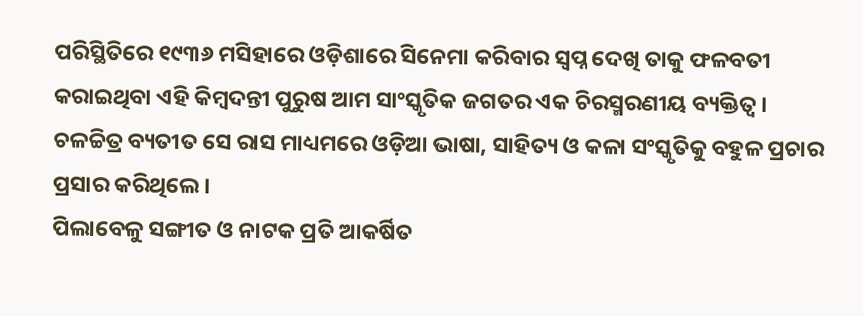ପରିସ୍ଥିତିରେ ୧୯୩୬ ମସିହାରେ ଓଡ଼ିଶାରେ ସିନେମା କରିବାର ସ୍ବପ୍ନ ଦେଖି ତାକୁ ଫଳବତୀ କରାଇଥିବା ଏହି କିମ୍ବଦନ୍ତୀ ପୁରୁଷ ଆମ ସାଂସ୍କୃତିକ ଜଗତର ଏକ ଚିରସ୍ମରଣୀୟ ବ୍ୟକ୍ତିତ୍ଵ ।
ଚଳଚ୍ଚିତ୍ର ବ୍ୟତୀତ ସେ ରାସ ମାଧ୍ୟମରେ ଓଡ଼ିଆ ଭାଷା, ସାହିତ୍ୟ ଓ କଳା ସଂସ୍କୃତିକୁ ବହୁଳ ପ୍ରଚାର ପ୍ରସାର କରିଥିଲେ ।
ପିଲାବେଳୁ ସଙ୍ଗୀତ ଓ ନାଟକ ପ୍ରତି ଆକର୍ଷିତ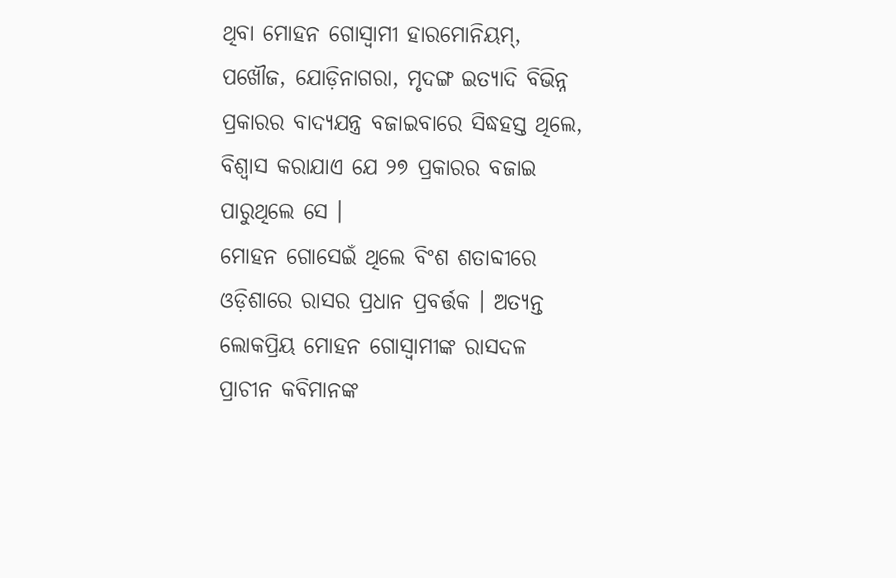ଥିବା ମୋହନ ଗୋସ୍ବାମୀ ହାରମୋନିୟମ୍, ପଖୌଜ, ଯୋଡ଼ିନାଗରା, ମୃଦଙ୍ଗ ଇତ୍ୟାଦି ବିଭିନ୍ନ ପ୍ରକାରର ବାଦ୍ୟଯନ୍ତ୍ର ବଜାଇବାରେ ସିଦ୍ଧହସ୍ତ ଥିଲେ, ବିଶ୍ୱାସ କରାଯାଏ ଯେ ୨୭ ପ୍ରକାରର ବଜାଇ ପାରୁଥିଲେ ସେ ।
ମୋହନ ଗୋସେଇଁ ଥିଲେ ବିଂଶ ଶତାବ୍ଦୀରେ ଓଡ଼ିଶାରେ ରାସର ପ୍ରଧାନ ପ୍ରବର୍ତ୍ତକ । ଅତ୍ୟନ୍ତ ଲୋକପ୍ରିୟ ମୋହନ ଗୋସ୍ୱାମୀଙ୍କ ରାସଦଳ ପ୍ରାଚୀନ କବିମାନଙ୍କ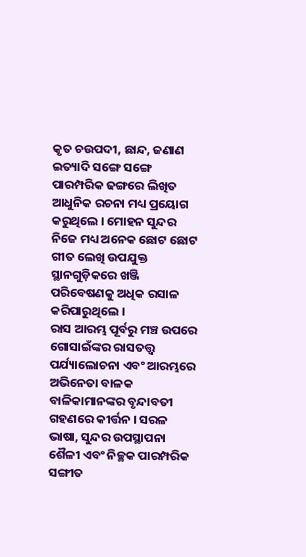କୃତ ଚଉପଦୀ, ଛାନ୍ଦ, ଜଣାଣ ଇତ୍ୟାଦି ସଙ୍ଗେ ସଙ୍ଗେ ପାରମ୍ପରିକ ଢଙ୍ଗରେ ଲିଖିତ ଆଧୁନିକ ରଚନା ମଧ୍ୟ ପ୍ରୟୋଗ କରୁଥିଲେ । ମୋହନ ସୁନ୍ଦର ନିଜେ ମଧ୍ୟ ଅନେକ ଛୋଟ ଛୋଟ ଗୀତ ଲେଖି ଉପଯୁକ୍ତ ସ୍ଥାନଗୁଡ଼ିକରେ ଖଞ୍ଜି ପରିବେଷଣକୁ ଅଧିକ ରସାଳ କରିପାରୁଥିଲେ ।
ରାସ ଆରମ୍ଭ ପୂର୍ବରୁ ମଞ୍ଚ ଉପରେ ଗୋସାଇଁଙ୍କର ରାସତତ୍ତ୍ୱ ପର୍ଯ୍ୟାଲୋଚନା ଏବଂ ଆରମ୍ଭରେ ଅଭିନେତା ବାଳକ ବାଳିକାମାନଙ୍କର ବୃନ୍ଦାବତୀ ଗହଣରେ କୀର୍ତ୍ତନ । ସରଳ ଭାଷା, ସୁନ୍ଦର ଉପସ୍ଥାପନା ଶୈଳୀ ଏବଂ ନିଚ୍ଛକ ପାରମ୍ପରିକ ସଙ୍ଗୀତ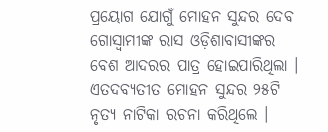ପ୍ରୟୋଗ ଯୋଗୁଁ ମୋହନ ସୁନ୍ଦର ଦେବ ଗୋସ୍ୱାମୀଙ୍କ ରାସ ଓଡ଼ିଶାବାସୀଙ୍କର ବେଶ ଆଦରର ପାତ୍ର ହୋଇପାରିଥିଲା ।
ଏତଦବ୍ୟତୀତ ମୋହନ ସୁନ୍ଦର ୨୫ଟି ନୃତ୍ୟ ନାଟିକା ରଚନା କରିଥିଲେ ।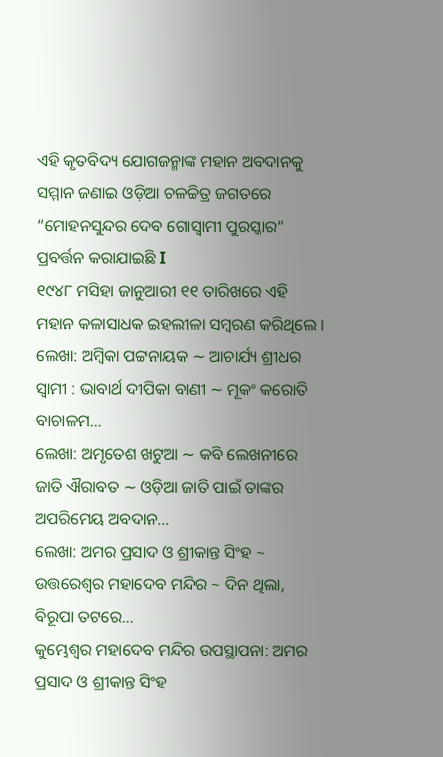ଏହି କୃତବିଦ୍ୟ ଯୋଗଜନ୍ମାଙ୍କ ମହାନ ଅବଦାନକୁ ସମ୍ମାନ ଜଣାଇ ଓଡ଼ିଆ ଚଳଚ୍ଚିତ୍ର ଜଗତରେ “ମୋହନସୁନ୍ଦର ଦେବ ଗୋସ୍ୱାମୀ ପୁରସ୍କାର” ପ୍ରବର୍ତ୍ତନ କରାଯାଇଛି I
୧୯୪୮ ମସିହା ଜାନୁଆରୀ ୧୧ ତାରିଖରେ ଏହି ମହାନ କଳାସାଧକ ଇହଲୀଳା ସମ୍ବରଣ କରିଥିଲେ ।
ଲେଖା: ଅମ୍ବିକା ପଟ୍ଟନାୟକ ∼ ଆଚାର୍ଯ୍ୟ ଶ୍ରୀଧର ସ୍ୱାମୀ : ଭାବାର୍ଥ ଦୀପିକା ବାଣୀ ∼ ମୂକଂ କରୋତି ବାଚାଳମ…
ଲେଖା: ଅମୃତେଶ ଖଟୁଆ ∼ କବି ଲେଖନୀରେ ଜାତି ଐରାବତ ∼ ଓଡ଼ିଆ ଜାତି ପାଇଁ ତାଙ୍କର ଅପରିମେୟ ଅବଦାନ…
ଲେଖା: ଅମର ପ୍ରସାଦ ଓ ଶ୍ରୀକାନ୍ତ ସିଂହ ~ ଉତ୍ତରେଶ୍ଵର ମହାଦେବ ମନ୍ଦିର ~ ଦିନ ଥିଲା, ବିରୂପା ତଟରେ…
କୁମ୍ଭେଶ୍ୱର ମହାଦେବ ମନ୍ଦିର ଉପସ୍ଥାପନା: ଅମର ପ୍ରସାଦ ଓ ଶ୍ରୀକାନ୍ତ ସିଂହ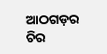ଆଠଗଡ଼ର ଚିର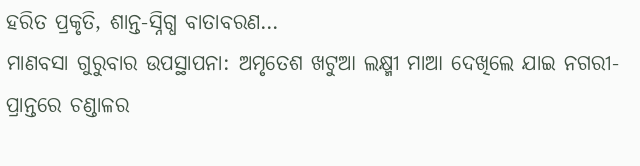ହରିତ ପ୍ରକୃତି, ଶାନ୍ତ-ସ୍ନିଗ୍ଧ ବାତାବରଣ…
ମାଣବସା ଗୁରୁବାର ଉପସ୍ଥାପନା: ଅମୃତେଶ ଖଟୁଆ ଲକ୍ଷ୍ମୀ ମାଆ ଦେଖିଲେ ଯାଇ ନଗରୀ-ପ୍ରାନ୍ତରେ ଚଣ୍ଡାଳର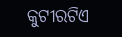କୁଟୀରଟିଏ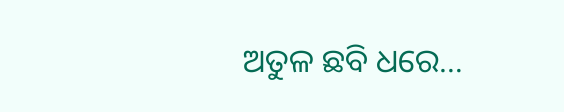ଅତୁଳ ଛବି ଧରେ…